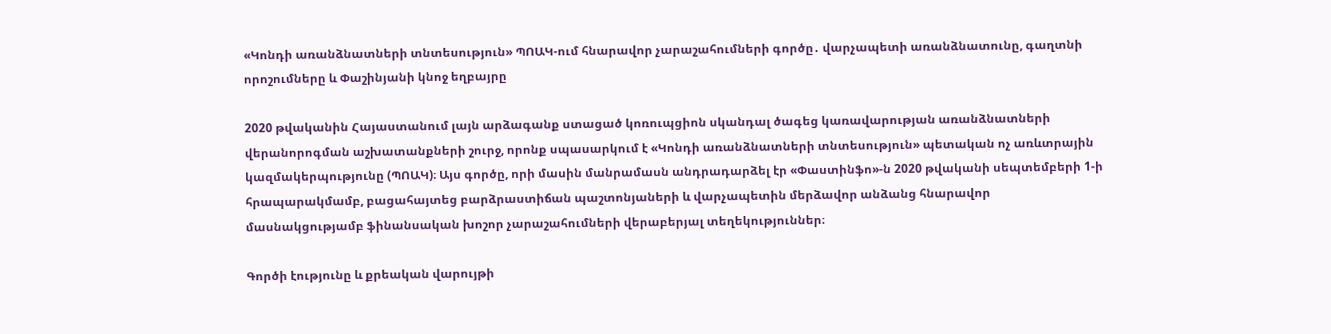«Կոնդի առանձնատների տնտեսություն» ՊՈԱԿ-ում հնարավոր չարաշահումների գործը․ վարչապետի առանձնատունը, գաղտնի որոշումները և Փաշինյանի կնոջ եղբայրը

2020 թվականին Հայաստանում լայն արձագանք ստացած կոռուպցիոն սկանդալ ծագեց կառավարության առանձնատների վերանորոգման աշխատանքների շուրջ, որոնք սպասարկում է «Կոնդի առանձնատների տնտեսություն» պետական ոչ առևտրային կազմակերպությունը (ՊՈԱԿ)։ Այս գործը, որի մասին մանրամասն անդրադարձել էր «Փաստինֆո»-ն 2020 թվականի սեպտեմբերի 1-ի հրապարակմամբ, բացահայտեց բարձրաստիճան պաշտոնյաների և վարչապետին մերձավոր անձանց հնարավոր մասնակցությամբ ֆինանսական խոշոր չարաշահումների վերաբերյալ տեղեկություններ։

Գործի էությունը և քրեական վարույթի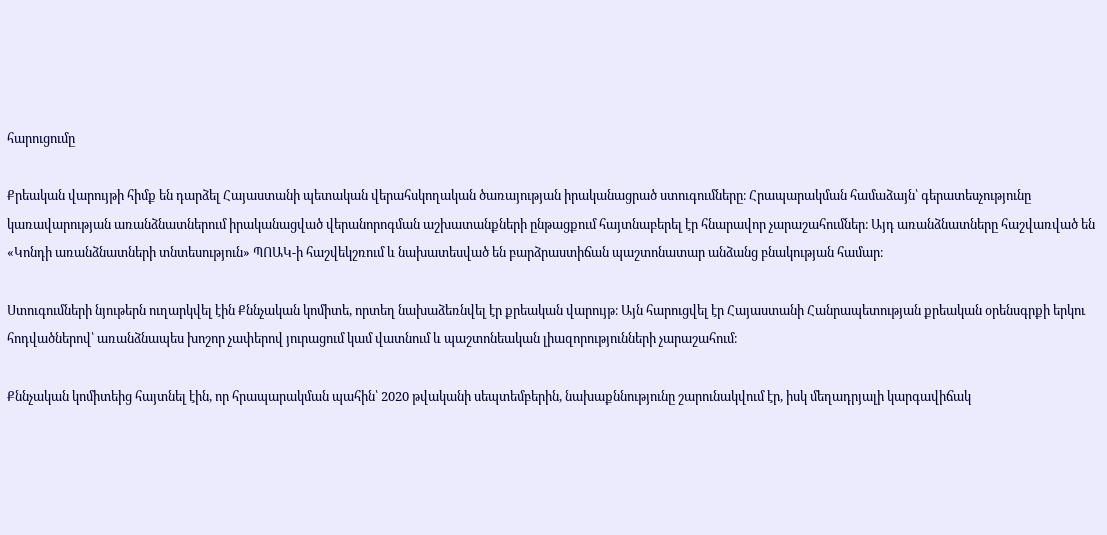հարուցումը

Քրեական վարույթի հիմք են դարձել Հայաստանի պետական վերահսկողական ծառայության իրականացրած ստուգումները։ Հրապարակման համաձայն՝ գերատեսչությունը կառավարության առանձնատներում իրականացված վերանորոգման աշխատանքների ընթացքում հայտնաբերել էր հնարավոր չարաշահումներ։ Այդ առանձնատները հաշվառված են «Կոնդի առանձնատների տնտեսություն» ՊՈԱԿ-ի հաշվեկշռում և նախատեսված են բարձրաստիճան պաշտոնատար անձանց բնակության համար։

Ստուգումների նյութերն ուղարկվել էին Քննչական կոմիտե, որտեղ նախաձեռնվել էր քրեական վարույթ։ Այն հարուցվել էր Հայաստանի Հանրապետության քրեական օրենսգրքի երկու հոդվածներով՝ առանձնապես խոշոր չափերով յուրացում կամ վատնում և պաշտոնեական լիազորությունների չարաշահում։

Քննչական կոմիտեից հայտնել էին, որ հրապարակման պահին՝ 2020 թվականի սեպտեմբերին, նախաքննությունը շարունակվում էր, իսկ մեղադրյալի կարգավիճակ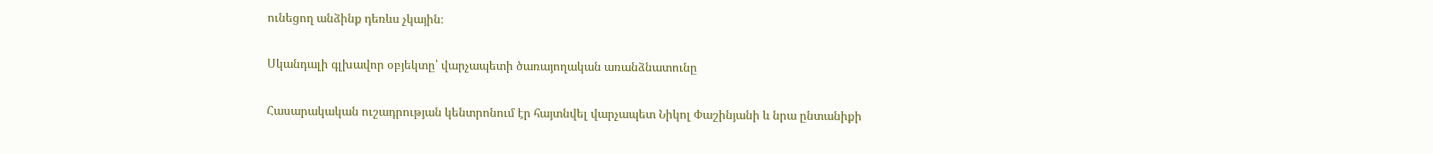ունեցող անձինք դեռևս չկային։

Սկանդալի գլխավոր օբյեկտը՝ վարչապետի ծառայողական առանձնատունը

Հասարակական ուշադրության կենտրոնում էր հայտնվել վարչապետ Նիկոլ Փաշինյանի և նրա ընտանիքի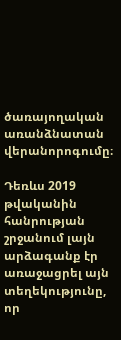ծառայողական առանձնատան վերանորոգումը։

Դեռևս 2019 թվականին հանրության շրջանում լայն արձագանք էր առաջացրել այն տեղեկությունը, որ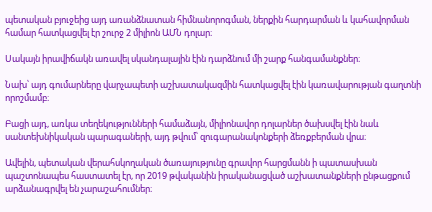պետական բյուջեից այդ առանձնատան հիմնանորոգման, ներքին հարդարման և կահավորման համար հատկացվել էր շուրջ 2 միլիոն ԱՄՆ դոլար։

Սակայն իրավիճակն առավել սկանդալային էին դարձնում մի շարք հանգամանքներ։

Նախ՝ այդ գումարները վարչապետի աշխատակազմին հատկացվել էին կառավարության գաղտնի որոշմամբ։

Բացի այդ, առկա տեղեկությունների համաձայն, միլիոնավոր դոլարներ ծախսվել էին նաև սանտեխնիկական պարագաների, այդ թվում՝ զուգարանակոնքերի ձեռքբերման վրա։

Ավելին, պետական վերահսկողական ծառայությունը գրավոր հարցմանն ի պատասխան պաշտոնապես հաստատել էր, որ 2019 թվականին իրականացված աշխատանքների ընթացքում արձանագրվել են չարաշահումներ։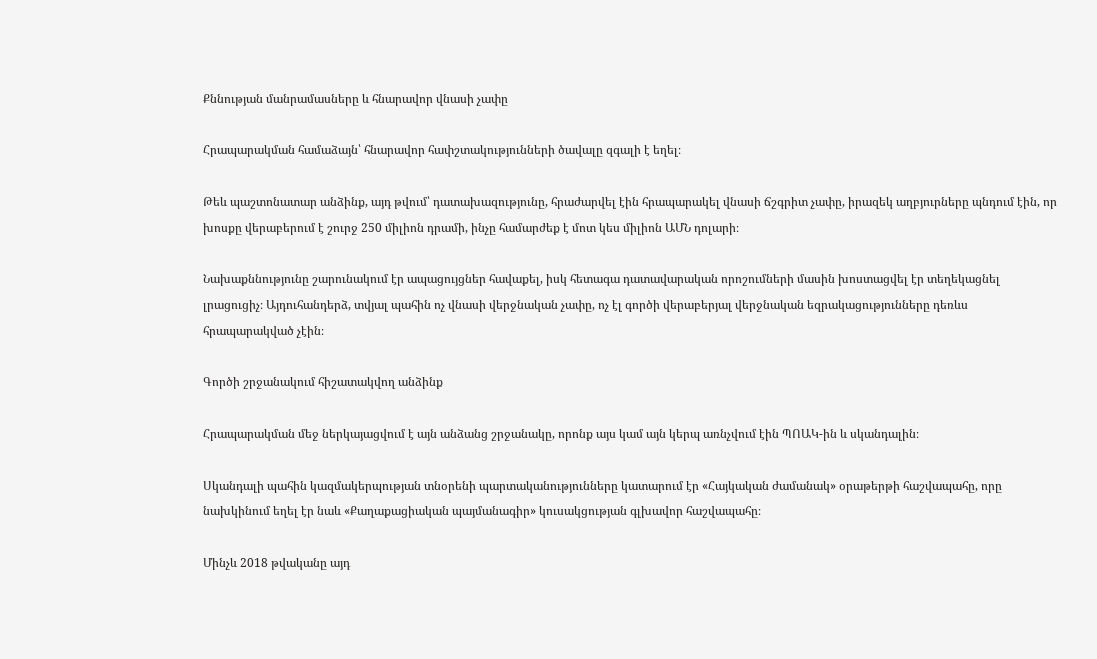Քննության մանրամասները և հնարավոր վնասի չափը

Հրապարակման համաձայն՝ հնարավոր հափշտակությունների ծավալը զգալի է եղել։

Թեև պաշտոնատար անձինք, այդ թվում՝ դատախազությունը, հրաժարվել էին հրապարակել վնասի ճշգրիտ չափը, իրազեկ աղբյուրները պնդում էին, որ խոսքը վերաբերում է շուրջ 250 միլիոն դրամի, ինչը համարժեք է մոտ կես միլիոն ԱՄՆ դոլարի։

Նախաքննությունը շարունակում էր ապացույցներ հավաքել, իսկ հետագա դատավարական որոշումների մասին խոստացվել էր տեղեկացնել լրացուցիչ։ Այդուհանդերձ, տվյալ պահին ոչ վնասի վերջնական չափը, ոչ էլ գործի վերաբերյալ վերջնական եզրակացությունները դեռևս հրապարակված չէին։

Գործի շրջանակում հիշատակվող անձինք

Հրապարակման մեջ ներկայացվում է այն անձանց շրջանակը, որոնք այս կամ այն կերպ առնչվում էին ՊՈԱԿ-ին և սկանդալին։

Սկանդալի պահին կազմակերպության տնօրենի պարտականությունները կատարում էր «Հայկական ժամանակ» օրաթերթի հաշվապահը, որը նախկինում եղել էր նաև «Քաղաքացիական պայմանագիր» կուսակցության գլխավոր հաշվապահը։

Մինչև 2018 թվականը այդ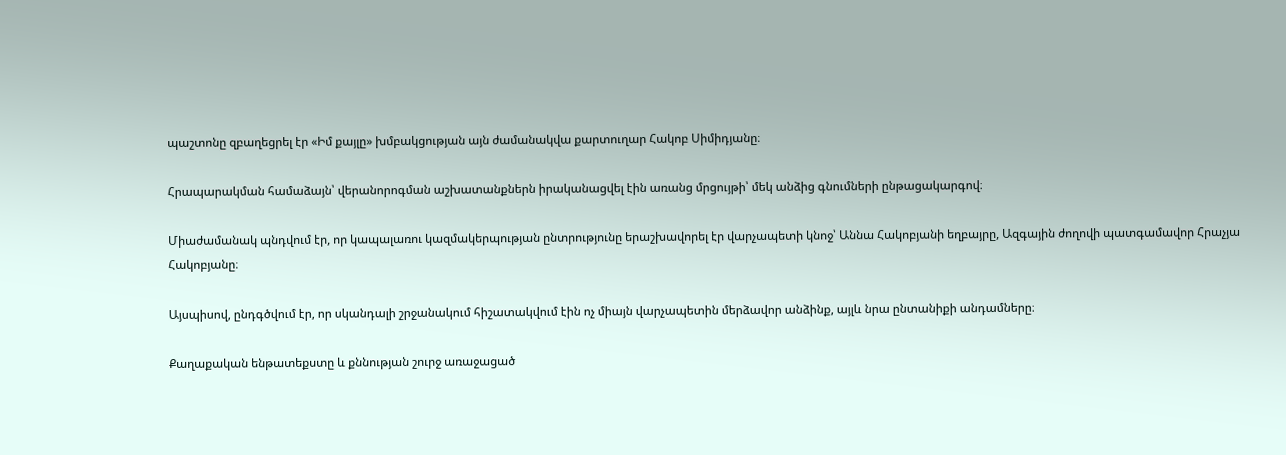պաշտոնը զբաղեցրել էր «Իմ քայլը» խմբակցության այն ժամանակվա քարտուղար Հակոբ Սիմիդյանը։

Հրապարակման համաձայն՝ վերանորոգման աշխատանքներն իրականացվել էին առանց մրցույթի՝ մեկ անձից գնումների ընթացակարգով։

Միաժամանակ պնդվում էր, որ կապալառու կազմակերպության ընտրությունը երաշխավորել էր վարչապետի կնոջ՝ Աննա Հակոբյանի եղբայրը, Ազգային ժողովի պատգամավոր Հրաչյա Հակոբյանը։

Այսպիսով, ընդգծվում էր, որ սկանդալի շրջանակում հիշատակվում էին ոչ միայն վարչապետին մերձավոր անձինք, այլև նրա ընտանիքի անդամները։

Քաղաքական ենթատեքստը և քննության շուրջ առաջացած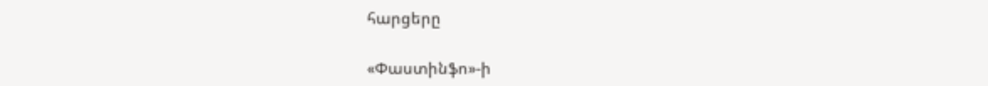հարցերը

«Փաստինֆո»-ի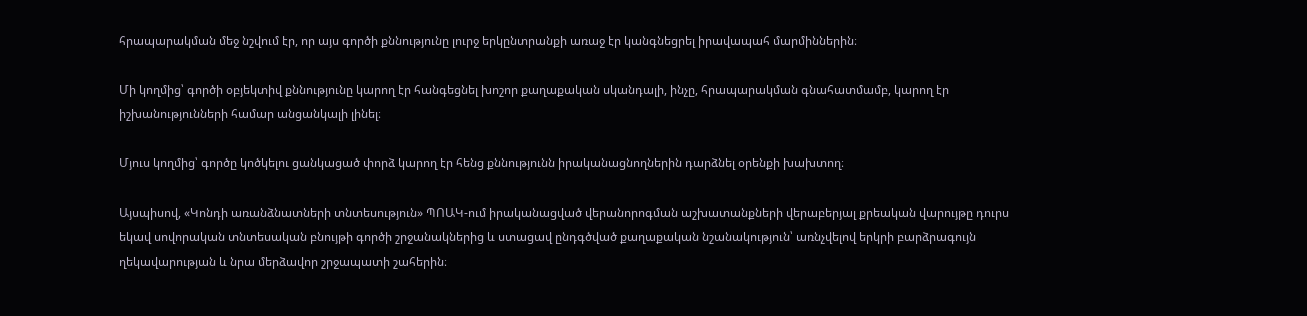հրապարակման մեջ նշվում էր, որ այս գործի քննությունը լուրջ երկընտրանքի առաջ էր կանգնեցրել իրավապահ մարմիններին։

Մի կողմից՝ գործի օբյեկտիվ քննությունը կարող էր հանգեցնել խոշոր քաղաքական սկանդալի, ինչը, հրապարակման գնահատմամբ, կարող էր իշխանությունների համար անցանկալի լինել։

Մյուս կողմից՝ գործը կոծկելու ցանկացած փորձ կարող էր հենց քննությունն իրականացնողներին դարձնել օրենքի խախտող։

Այսպիսով, «Կոնդի առանձնատների տնտեսություն» ՊՈԱԿ-ում իրականացված վերանորոգման աշխատանքների վերաբերյալ քրեական վարույթը դուրս եկավ սովորական տնտեսական բնույթի գործի շրջանակներից և ստացավ ընդգծված քաղաքական նշանակություն՝ առնչվելով երկրի բարձրագույն ղեկավարության և նրա մերձավոր շրջապատի շահերին։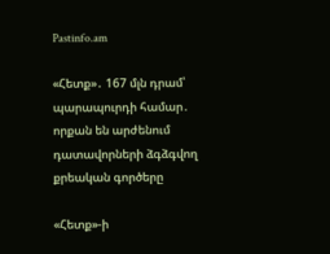Pastinfo.am

«Հետք»․ 167 մլն դրամ՝ պարապուրդի համար․ որքան են արժենում դատավորների ձգձգվող քրեական գործերը

«Հետք»-ի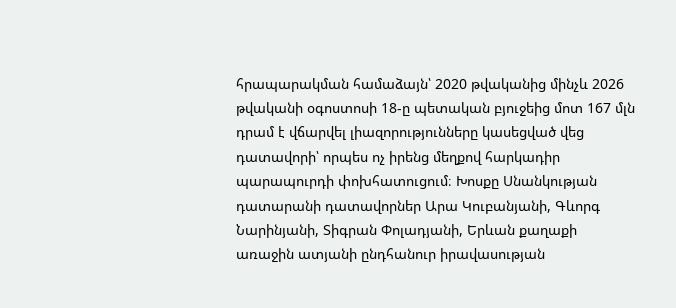հրապարակման համաձայն՝ 2020 թվականից մինչև 2026 թվականի օգոստոսի 18-ը պետական բյուջեից մոտ 167 մլն դրամ է վճարվել լիազորությունները կասեցված վեց դատավորի՝ որպես ոչ իրենց մեղքով հարկադիր պարապուրդի փոխհատուցում։ Խոսքը Սնանկության դատարանի դատավորներ Արա Կուբանյանի, Գևորգ Նարինյանի, Տիգրան Փոլադյանի, Երևան քաղաքի առաջին ատյանի ընդհանուր իրավասության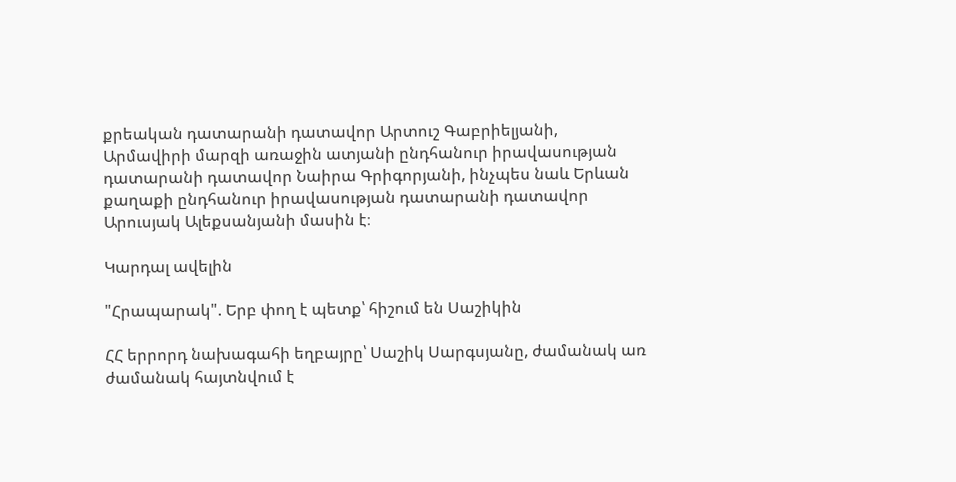քրեական դատարանի դատավոր Արտուշ Գաբրիելյանի, Արմավիրի մարզի առաջին ատյանի ընդհանուր իրավասության դատարանի դատավոր Նաիրա Գրիգորյանի, ինչպես նաև Երևան քաղաքի ընդհանուր իրավասության դատարանի դատավոր Արուսյակ Ալեքսանյանի մասին է։

Կարդալ ավելին

"Հրապարակ". Երբ փող է պետք՝ հիշում են Սաշիկին

ՀՀ երրորդ նախագահի եղբայրը՝ Սաշիկ Սարգսյանը, ժամանակ առ ժամանակ հայտնվում է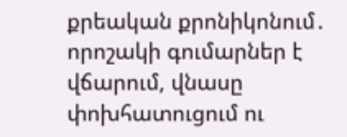քրեական քրոնիկոնում․ որոշակի գումարներ է վճարում, վնասը փոխհատուցում ու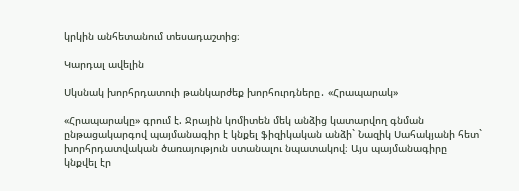կրկին անհետանում տեսադաշտից։

Կարդալ ավելին

Սկսնակ խորհրդատուի թանկարժեք խորհուրդները․ «Հրապարակ»

«Հրապարակը» գրում է. Ջրային կոմիտեն մեկ անձից կատարվող գնման ընթացակարգով պայմանագիր է կնքել ֆիզիկական անձի` Նազիկ Սահակյանի հետ` խորհրդատվական ծառայություն ստանալու նպատակով։ Այս պայմանագիրը կնքվել էր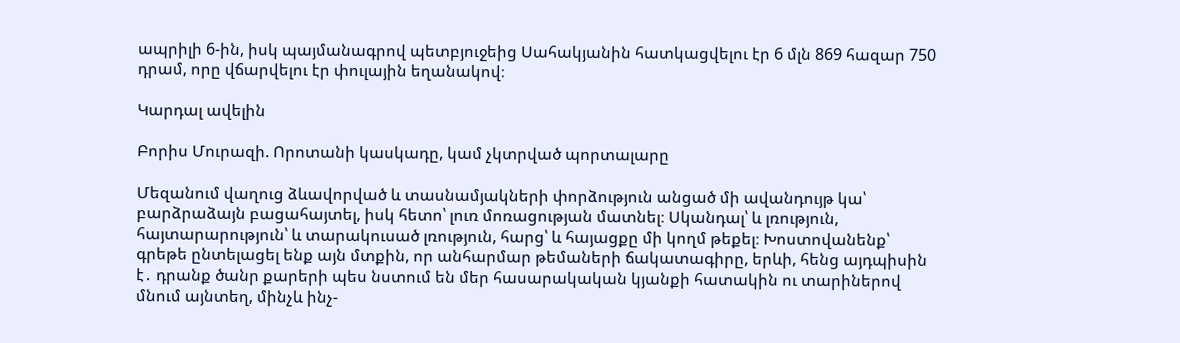ապրիլի 6-ին, իսկ պայմանագրով պետբյուջեից Սահակյանին հատկացվելու էր 6 մլն 869 հազար 750 դրամ, որը վճարվելու էր փուլային եղանակով։

Կարդալ ավելին

Բորիս Մուրազի. Որոտանի կասկադը, կամ չկտրված պորտալարը

Մեզանում վաղուց ձևավորված և տասնամյակների փորձություն անցած մի ավանդույթ կա՝ բարձրաձայն բացահայտել, իսկ հետո՝ լուռ մոռացության մատնել։ Սկանդալ՝ և լռություն, հայտարարություն՝ և տարակուսած լռություն, հարց՝ և հայացքը մի կողմ թեքել։ Խոստովանենք՝ գրեթե ընտելացել ենք այն մտքին, որ անհարմար թեմաների ճակատագիրը, երևի, հենց այդպիսին է․ դրանք ծանր քարերի պես նստում են մեր հասարակական կյանքի հատակին ու տարիներով մնում այնտեղ, մինչև ինչ-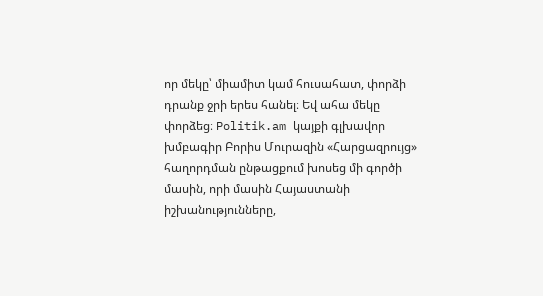որ մեկը՝ միամիտ կամ հուսահատ, փորձի դրանք ջրի երես հանել։ Եվ ահա մեկը փորձեց։ Politik.am կայքի գլխավոր խմբագիր Բորիս Մուրազին «Հարցազրույց» հաղորդման ընթացքում խոսեց մի գործի մասին, որի մասին Հայաստանի իշխանությունները,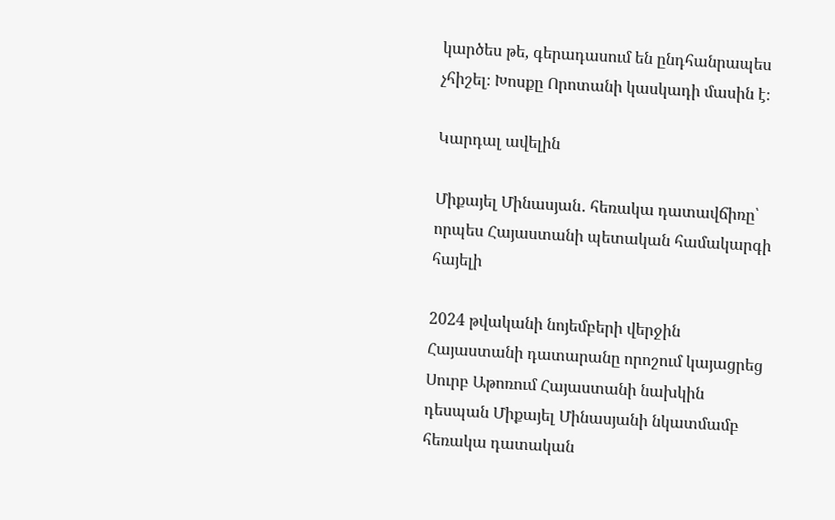կարծես թե, գերադասում են ընդհանրապես չհիշել։ Խոսքը Որոտանի կասկադի մասին է։

Կարդալ ավելին

Միքայել Մինասյան․ հեռակա դատավճիռը՝ որպես Հայաստանի պետական համակարգի հայելի

2024 թվականի նոյեմբերի վերջին Հայաստանի դատարանը որոշում կայացրեց Սուրբ Աթոռում Հայաստանի նախկին դեսպան Միքայել Մինասյանի նկատմամբ հեռակա դատական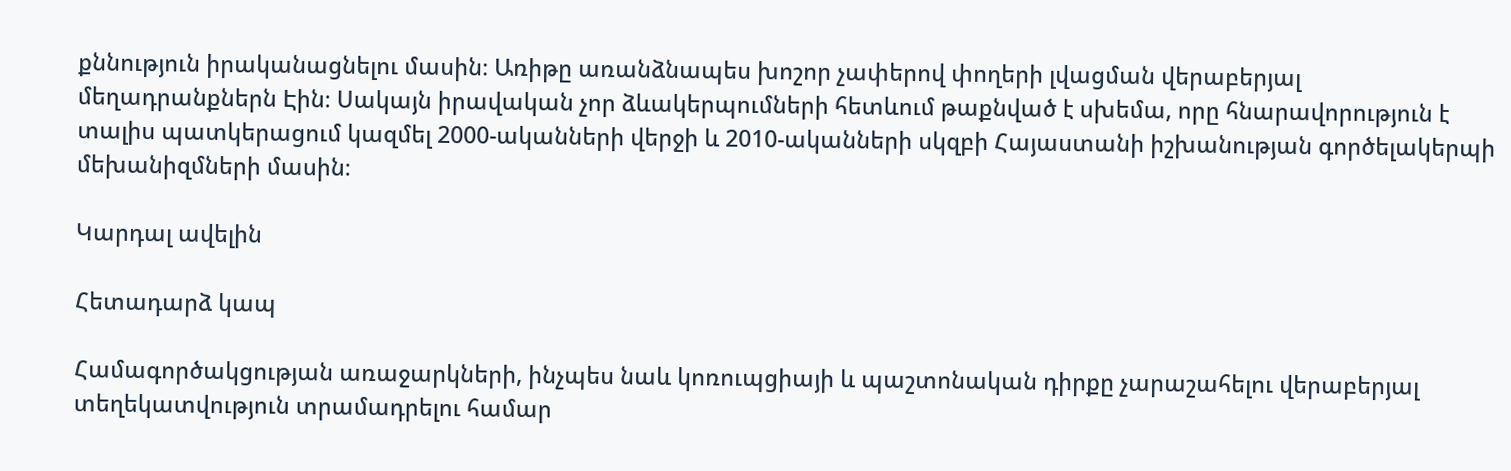քննություն իրականացնելու մասին։ Առիթը առանձնապես խոշոր չափերով փողերի լվացման վերաբերյալ մեղադրանքներն Էին։ Սակայն իրավական չոր ձևակերպումների հետևում թաքնված է սխեմա, որը հնարավորություն է տալիս պատկերացում կազմել 2000-ականների վերջի և 2010-ականների սկզբի Հայաստանի իշխանության գործելակերպի մեխանիզմների մասին։

Կարդալ ավելին

Հետադարձ կապ

Համագործակցության առաջարկների, ինչպես նաև կոռուպցիայի և պաշտոնական դիրքը չարաշահելու վերաբերյալ տեղեկատվություն տրամադրելու համար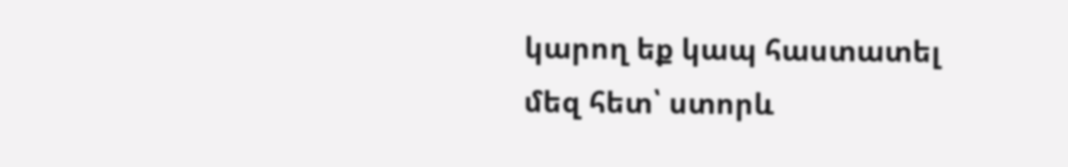կարող եք կապ հաստատել մեզ հետ՝ ստորև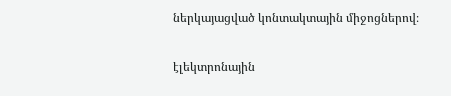ներկայացված կոնտակտային միջոցներով։

էլեկտրոնային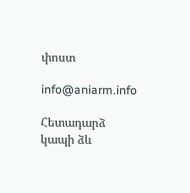փոստ

info@aniarm.info

Հետադարձ կապի ձև